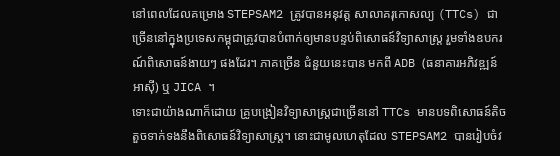នៅពេលដែលគម្រោង STEPSAM2 ត្រូវបានអនុវត្ត សាលាគរុកោសល្យ (TTCs) ជាច្រើននៅក្នុងប្រទេសកម្ពុជាត្រូវបានបំពាក់ឲ្យមានបន្ទប់ពិសោធន៍វិទ្យាសាស្ត្រ រួមទាំងឧបករណ៍ពិសោធន៍ងាយៗ ផងដែរ។ ភាគច្រើន ជំនួយនេះបាន មកពី ADB (ធនាគារអភិវឌ្ឍន៍អាស៊ី) ឬ JICA ។
ទោះជាយ៉ាងណាក៏ដោយ គ្រូបង្រៀនវិទ្យាសាស្ត្រជាច្រើននៅ TTCs មានបទពិសោធន៍តិចតួចទាក់ទងនឹងពិសោធន៍វិទ្យាសាស្ត្រ។ នោះជាមូលហេតុដែល STEPSAM2 បានរៀបចំវ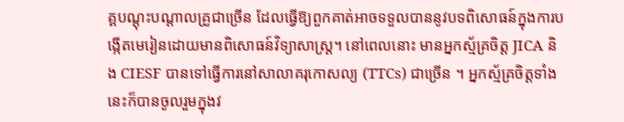គ្គបណ្តុះបណ្តាលគ្រូជាច្រើន ដែលធ្វើឱ្យពួកគាត់អាចទទួលបាននូវបទពិសោធន៍ក្នុងការបង្កើតមេរៀនដោយមានពិសោធន៍វិទ្យាសាស្ត្រ។ នៅពេលនោះ មានអ្នកស្ម័គ្រចិត្ត JICA និង CIESF បានទៅធ្វើការនៅសាលាគរុកោសល្យ (TTCs) ជាច្រើន ។ អ្នកស្ម័គ្រចិត្តទាំងនេះក៏បានចូលរួមក្នុងវ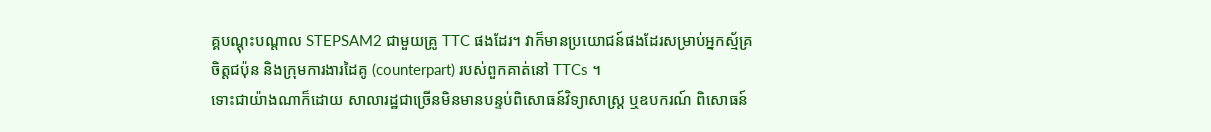គ្គបណ្តុះបណ្តាល STEPSAM2 ជាមួយគ្រូ TTC ផងដែរ។ វាក៏មានប្រយោជន៍ផងដែរសម្រាប់អ្នកស្ម័គ្រចិត្តជប៉ុន និងក្រុមការងារដៃគូ (counterpart) របស់ពួកគាត់នៅ TTCs ។
ទោះជាយ៉ាងណាក៏ដោយ សាលារដ្ឋជាច្រើនមិនមានបន្ទប់ពិសោធន៍វិទ្យាសាស្ត្រ ឬឧបករណ៍ ពិសោធន៍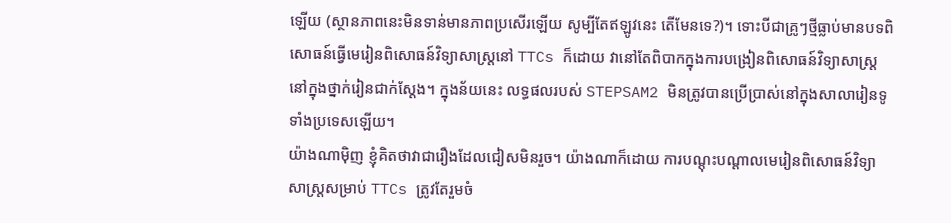ឡើយ (ស្ថានភាពនេះមិនទាន់មានភាពប្រសើរឡើយ សូម្បីតែឥឡូវនេះ តើមែនទេ?)។ ទោះបីជាគ្រូៗថ្មីធ្លាប់មានបទពិសោធន៍ធ្វើមេរៀនពិសោធន៍វិទ្យាសាស្ត្រនៅ TTCs ក៏ដោយ វានៅតែពិបាកក្នុងការបង្រៀនពិសោធន៍វិទ្យាសាស្ត្រនៅក្នុងថ្នាក់រៀនជាក់ស្តែង។ ក្នុងន័យនេះ លទ្ធផលរបស់ STEPSAM2 មិនត្រូវបានប្រើប្រាស់នៅក្នុងសាលារៀនទូទាំងប្រទេសឡើយ។
យ៉ាងណាម៉ិញ ខ្ញុំគិតថាវាជារឿងដែលជៀសមិនរួច។ យ៉ាងណាក៏ដោយ ការបណ្តុះបណ្តាលមេរៀនពិសោធន៍វិទ្យាសាស្ត្រសម្រាប់ TTCs ត្រូវតែរួមចំ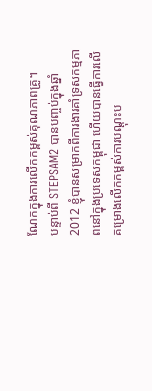ណែកក្នុងការលើកកម្ពស់គុណភាពគ្រូ។
បន្ទាប់ពី STEPSAM2 បានបញ្ចប់ក្នុងឆ្នាំ 2012 ខ្ញុំបានសម្រាកពីការងារគាំទ្រសកម្មភាពនៅក្នុងប្រទេសកម្ពុជា ហើយបានធ្វើការលើគម្រោងលើកកម្ពស់ការបណ្តុះប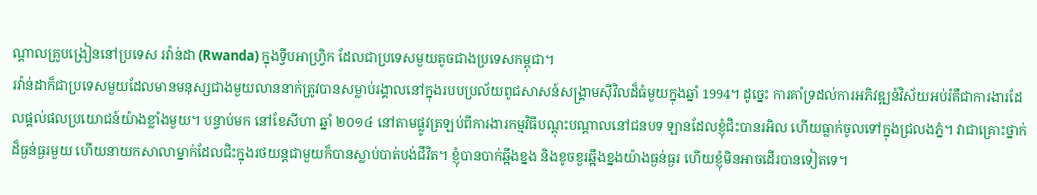ណ្តាលគ្រូបង្រៀននៅប្រទេស រវ៉ាន់ដា (Rwanda) ក្នុងទ្វីបអាហ្វ្រិក ដែលជាប្រទេសមួយតូចជាងប្រទេសកម្ពុជា។
រវ៉ាន់ដាក៏ជាប្រទេសមួយដែលមានមនុស្សជាងមួយលាននាក់ត្រូវបានសម្លាប់រង្គាលនៅក្នុងរបបប្រល័យពូជសាសន៍សង្រ្គាមស៊ីវិលដ៏ធំមួយក្នុងឆ្នាំ 1994។ ដូច្នេះ ការគាំទ្រដល់ការអភិវឌ្ឍន៍វិស័យអប់រំគឺជាការងារដែលផ្ដល់ផលប្រយោជន៍យ៉ាងខ្លាំងមួយ។ បន្ទាប់មក នៅខែសីហា ឆ្នាំ ២០១៤ នៅតាមផ្លូវត្រឡប់ពីការងារកម្មវិធីបណ្ដុះបណ្ដាលនៅជនបទ ឡានដែលខ្ញុំជិះបានរអិល ហើយធ្លាក់ចូលទៅក្នុងជ្រលងភ្នំ។ វាជាគ្រោះថ្នាក់ដ៏ធ្ងន់ធ្ងរមួយ ហើយនាយកសាលាម្នាក់ដែលជិះក្នុងរថយន្តជាមួយក៏បានស្លាប់បាត់បង់ជីវិត។ ខ្ញុំបានបាក់ឆ្អឹងខ្នង និងខូចខួរឆ្អឹងខ្នងយ៉ាងធ្ងន់ធ្ងរ ហើយខ្ញុំមិនអាចដើរបានទៀតទេ។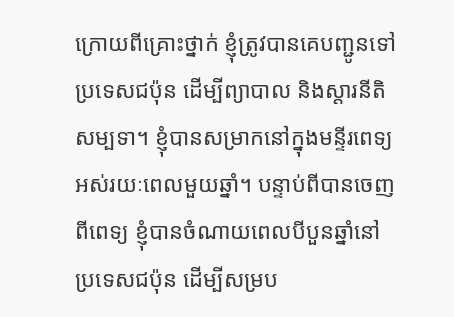ក្រោយពីគ្រោះថ្នាក់ ខ្ញុំត្រូវបានគេបញ្ជូនទៅប្រទេសជប៉ុន ដើម្បីព្យាបាល និងស្តារនីតិសម្បទា។ ខ្ញុំបានសម្រាកនៅក្នុងមន្ទីរពេទ្យអស់រយៈពេលមួយឆ្នាំ។ បន្ទាប់ពីបានចេញពីពេទ្យ ខ្ញុំបានចំណាយពេលបីបួនឆ្នាំនៅប្រទេសជប៉ុន ដើម្បីសម្រប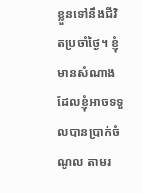ខ្លួនទៅនឹងជីវិតប្រចាំថ្ងៃ។ ខ្ញុំមានសំណាងដែលខ្ញុំអាចទទួលបានប្រាក់ចំណូល តាមរ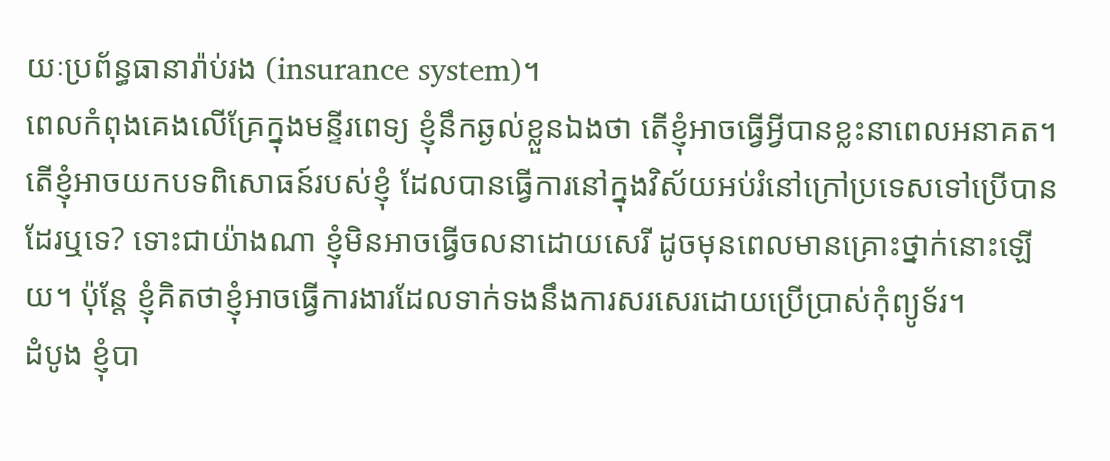យៈប្រព័ន្ធធានារ៉ាប់រង (insurance system)។
ពេលកំពុងគេងលើគ្រែក្នុងមន្ទីរពេទ្យ ខ្ញុំនឹកឆ្ងល់ខ្លួនឯងថា តើខ្ញុំអាចធ្វើអ្វីបានខ្លះនាពេលអនាគត។ តើខ្ញុំអាចយកបទពិសោធន៍របស់ខ្ញុំ ដែលបានធ្វើការនៅក្នុងវិស័យអប់រំនៅក្រៅប្រទេសទៅប្រើបានដែរឬទេ? ទោះជាយ៉ាងណា ខ្ញុំមិនអាចធ្វើចលនាដោយសេរី ដូចមុនពេលមានគ្រោះថ្នាក់នោះឡើយ។ ប៉ុន្តែ ខ្ញុំគិតថាខ្ញុំអាចធ្វើការងារដែលទាក់ទងនឹងការសរសេរដោយប្រើប្រាស់កុំព្យូទ័រ។
ដំបូង ខ្ញុំបា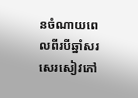នចំណាយពេលពីរបីឆ្នាំសរសេរសៀវភៅ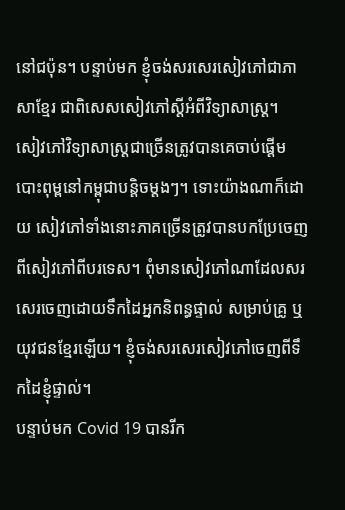នៅជប៉ុន។ បន្ទាប់មក ខ្ញុំចង់សរសេរសៀវភៅជាភាសាខ្មែរ ជាពិសេសសៀវភៅស្ដីអំពីវិទ្យាសាស្ត្រ។
សៀវភៅវិទ្យាសាស្ត្រជាច្រើនត្រូវបានគេចាប់ផ្ដើមបោះពុម្ពនៅកម្ពុជាបន្តិចម្តងៗ។ ទោះយ៉ាងណាក៏ដោយ សៀវភៅទាំងនោះភាគច្រើនត្រូវបានបកប្រែចេញពីសៀវភៅពីបរទេស។ ពុំមានសៀវភៅណាដែលសរសេរចេញដោយទឹកដៃអ្នកនិពន្ធផ្ទាល់ សម្រាប់គ្រូ ឬយុវជនខ្មែរឡើយ។ ខ្ញុំចង់សរសេរសៀវភៅចេញពីទឹកដៃខ្ញុំផ្ទាល់។
បន្ទាប់មក Covid 19 បានរីក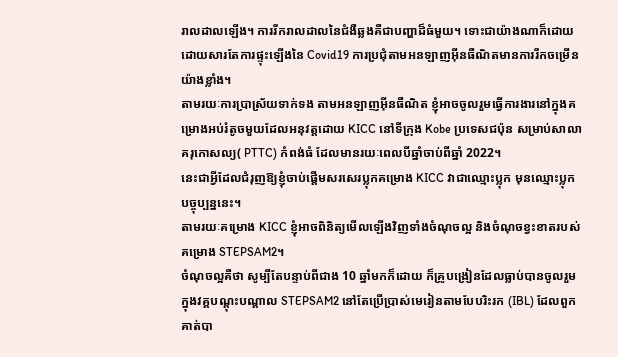រាលដាលឡើង។ ការរីករាលដាលនៃជំងឺឆ្លងគឺជាបញ្ហាដ៏ធំមួយ។ ទោះជាយ៉ាងណាក៏ដោយ ដោយសារតែការផ្ទុះឡើងនៃ Covid19 ការប្រជុំតាមអនឡាញអ៊ីនធឺណិតមានការរីកចម្រើនយ៉ាងខ្លាំង។
តាមរយៈការប្រាស្រ័យទាក់ទង តាមអនឡាញអ៊ីនធឺណិត ខ្ញុំអាចចូលរួមធ្វើការងារនៅក្នុងគម្រោងអប់រំតូចមួយដែលអនុវត្តដោយ KICC នៅទីក្រុង Kobe ប្រទេសជប៉ុន សម្រាប់សាលាគរុកោសល្យ( PTTC) កំពង់ធំ ដែលមានរយៈពេលបីឆ្នាំចាប់ពីឆ្នាំ 2022។
នេះជាអ្វីដែលជំរុញឱ្យខ្ញុំចាប់ផ្តើមសរសេរប្លុកគម្រោង KICC វាជាឈ្មោះប្លុក មុនឈ្មោះប្លុកបច្ចុប្បន្ននេះ។
តាមរយៈគម្រោង KICC ខ្ញុំអាចពិនិត្យមើលឡើងវិញទាំងចំណុចល្អ និងចំណុចខ្វះខាតរបស់គម្រោង STEPSAM2។
ចំណុចល្អគឺថា សូម្បីតែបន្ទាប់ពីជាង 10 ឆ្នាំមកក៏ដោយ ក៏គ្រូបង្រៀនដែលធ្លាប់បានចូលរួមក្នុងវគ្គបណ្តុះបណ្តាល STEPSAM2 នៅតែប្រើប្រាស់មេរៀនតាមបែបរិះរក (IBL) ដែលពួកគាត់បា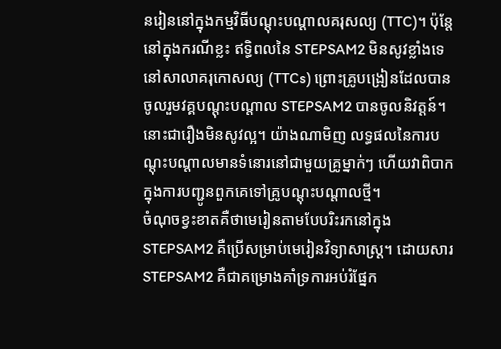នរៀននៅក្នុងកម្មវិធីបណ្ដុះបណ្ដាលគរុសល្យ (TTC)។ ប៉ុន្តែ នៅក្នុងករណីខ្លះ ឥទ្ធិពលនៃ STEPSAM2 មិនសូវខ្លាំងទេនៅសាលាគរុកោសល្យ (TTCs) ព្រោះគ្រូបង្រៀនដែលបានចូលរួមវគ្គបណ្តុះបណ្តាល STEPSAM2 បានចូលនិវត្តន៍។ នោះជារឿងមិនសូវល្អ។ យ៉ាងណាមិញ លទ្ធផលនៃការបណ្ដុះបណ្ដាលមានទំនោរនៅជាមួយគ្រូម្នាក់ៗ ហើយវាពិបាកក្នុងការបញ្ជូនពួកគេទៅគ្រូបណ្តុះបណ្តាលថ្មី។
ចំណុចខ្វះខាតគឺថាមេរៀនតាមបែបរិះរកនៅក្នុង STEPSAM2 គឺប្រើសម្រាប់មេរៀនវិទ្យាសាស្ត្រ។ ដោយសារ STEPSAM2 គឺជាគម្រោងគាំទ្រការអប់រំផ្នែក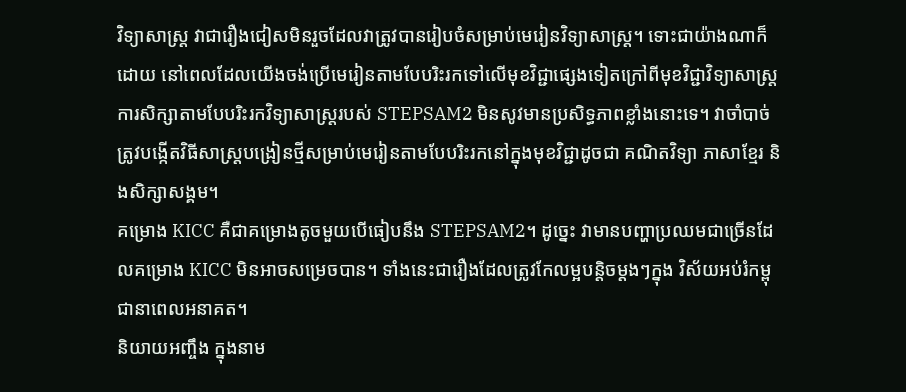វិទ្យាសាស្ត្រ វាជារឿងជៀសមិនរួចដែលវាត្រូវបានរៀបចំសម្រាប់មេរៀនវិទ្យាសាស្ត្រ។ ទោះជាយ៉ាងណាក៏ដោយ នៅពេលដែលយើងចង់ប្រើមេរៀនតាមបែបរិះរកទៅលើមុខវិជ្ជាផ្សេងទៀតក្រៅពីមុខវិជ្ជាវិទ្យាសាស្រ្ត ការសិក្សាតាមបែបរិះរកវិទ្យាសាស្រ្តរបស់ STEPSAM2 មិនសូវមានប្រសិទ្ធភាពខ្លាំងនោះទេ។ វាចាំបាច់ត្រូវបង្កើតវិធីសាស្រ្តបង្រៀនថ្មីសម្រាប់មេរៀនតាមបែបរិះរកនៅក្នុងមុខវិជ្ជាដូចជា គណិតវិទ្យា ភាសាខ្មែរ និងសិក្សាសង្គម។
គម្រោង KICC គឺជាគម្រោងតូចមួយបើធៀបនឹង STEPSAM2។ ដូច្នេះ វាមានបញ្ហាប្រឈមជាច្រើនដែលគម្រោង KICC មិនអាចសម្រេចបាន។ ទាំងនេះជារឿងដែលត្រូវកែលម្អបន្តិចម្តងៗក្នុង វិស័យអប់រំកម្ពុជានាពេលអនាគត។
និយាយអញ្ចឹង ក្នុងនាម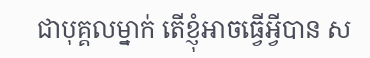ជាបុគ្គលម្នាក់ តើខ្ញុំអាចធ្វើអ្វីបាន ស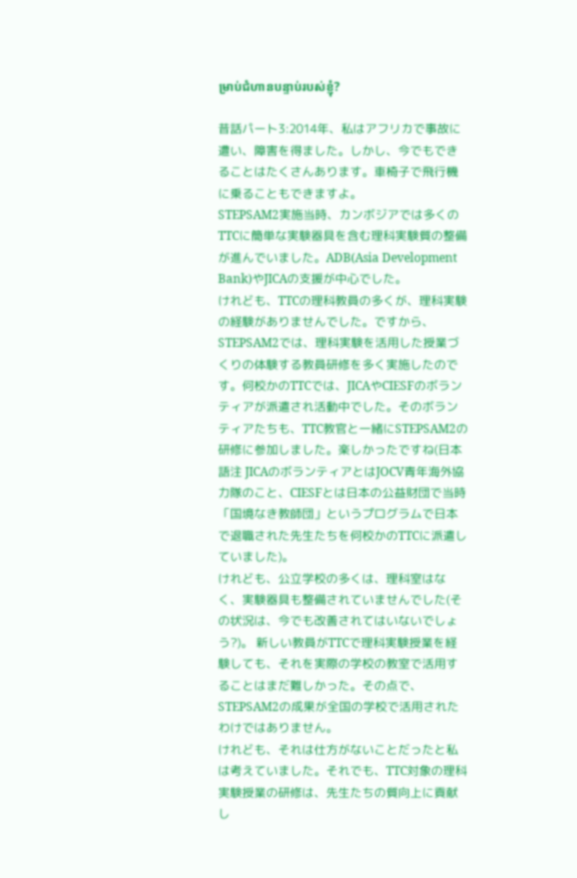ម្រាប់ជំហានបន្ទាប់របស់ខ្ញុំ?

昔話パート3:2014年、私はアフリカで事故に遭い、障害を得ました。しかし、今でもできることはたくさんあります。車椅子で飛行機に乗ることもできますよ。
STEPSAM2実施当時、カンボジアでは多くのTTCに簡単な実験器具を含む理科実験質の整備が進んでいました。ADB(Asia Development Bank)やJICAの支援が中心でした。
けれども、TTCの理科教員の多くが、理科実験の経験がありませんでした。ですから、STEPSAM2では、理科実験を活用した授業づくりの体験する教員研修を多く実施したのです。何校かのTTCでは、JICAやCIESFのボランティアが派遣され活動中でした。そのボランティアたちも、TTC教官と一緒にSTEPSAM2の研修に参加しました。楽しかったですね(日本語注 JICAのボランティアとはJOCV青年海外協力隊のこと、CIESFとは日本の公益財団で当時「国境なき教師団」というプログラムで日本で退職された先生たちを何校かのTTCに派遣していました)。
けれども、公立学校の多くは、理科室はなく、実験器具も整備されていませんでした(その状況は、今でも改善されてはいないでしょう?)。 新しい教員がTTCで理科実験授業を経験しても、それを実際の学校の教室で活用することはまだ難しかった。その点で、STEPSAM2の成果が全国の学校で活用されたわけではありません。
けれども、それは仕方がないことだったと私は考えていました。それでも、TTC対象の理科実験授業の研修は、先生たちの質向上に貢献し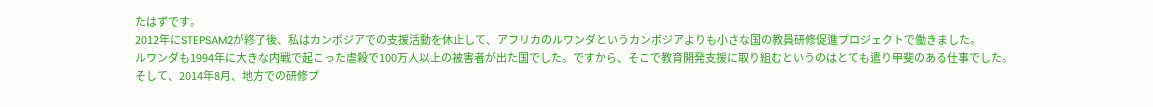たはずです。
2012年にSTEPSAM2が終了後、私はカンボジアでの支援活動を休止して、アフリカのルワンダというカンボジアよりも小さな国の教員研修促進プロジェクトで働きました。
ルワンダも1994年に大きな内戦で起こった虐殺で100万人以上の被害者が出た国でした。ですから、そこで教育開発支援に取り組むというのはとても遣り甲斐のある仕事でした。
そして、2014年8月、地方での研修プ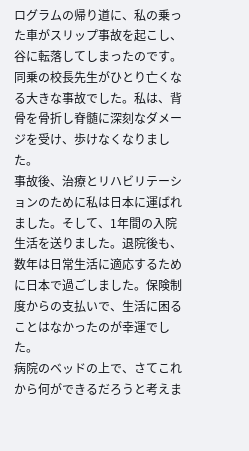ログラムの帰り道に、私の乗った車がスリップ事故を起こし、谷に転落してしまったのです。同乗の校長先生がひとり亡くなる大きな事故でした。私は、背骨を骨折し脊髄に深刻なダメージを受け、歩けなくなりました。
事故後、治療とリハビリテーションのために私は日本に運ばれました。そして、1年間の入院生活を送りました。退院後も、数年は日常生活に適応するために日本で過ごしました。保険制度からの支払いで、生活に困ることはなかったのが幸運でした。
病院のベッドの上で、さてこれから何ができるだろうと考えま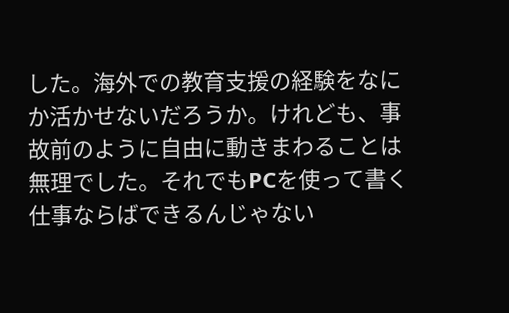した。海外での教育支援の経験をなにか活かせないだろうか。けれども、事故前のように自由に動きまわることは無理でした。それでもPCを使って書く仕事ならばできるんじゃない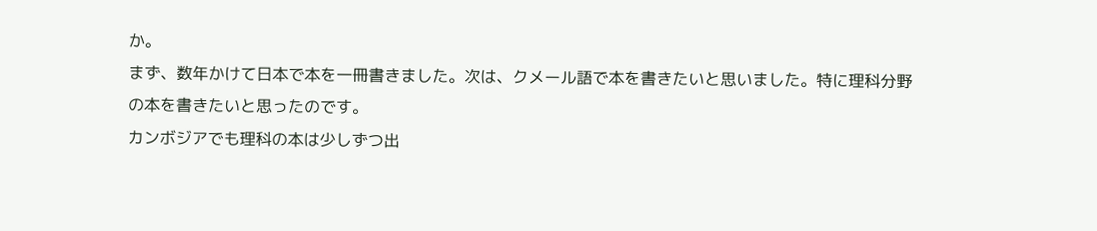か。
まず、数年かけて日本で本を一冊書きました。次は、クメール語で本を書きたいと思いました。特に理科分野の本を書きたいと思ったのです。
カンボジアでも理科の本は少しずつ出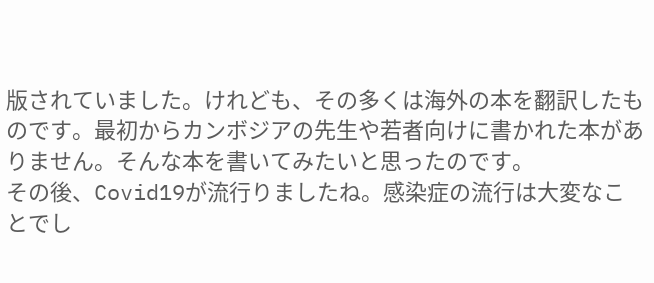版されていました。けれども、その多くは海外の本を翻訳したものです。最初からカンボジアの先生や若者向けに書かれた本がありません。そんな本を書いてみたいと思ったのです。
その後、Covid19が流行りましたね。感染症の流行は大変なことでし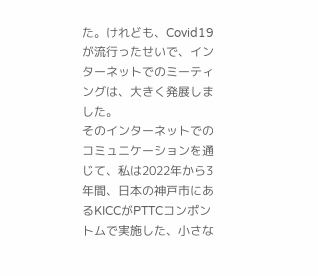た。けれども、Covid19が流行ったせいで、インターネットでのミーティングは、大きく発展しました。
そのインターネットでのコミュニケーションを通じて、私は2022年から3年間、日本の神戸市にあるKICCがPTTCコンポントムで実施した、小さな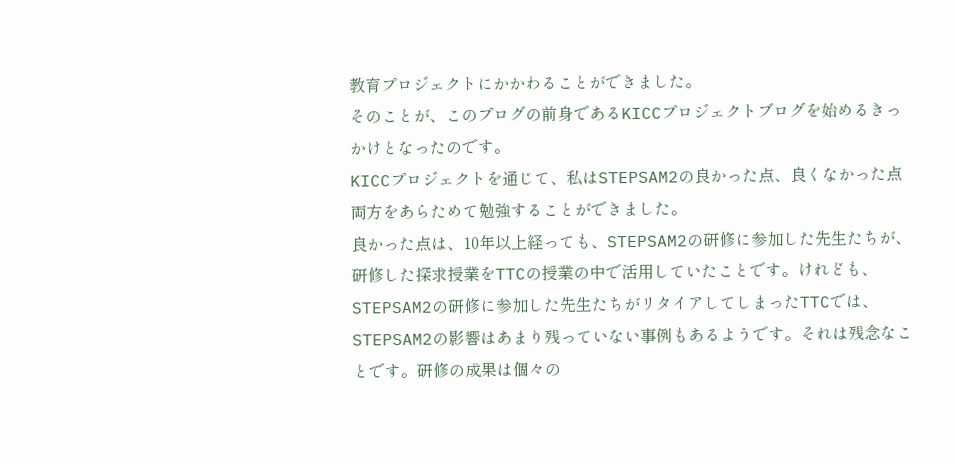教育プロジェクトにかかわることができました。
そのことが、このプログの前身であるKICCプロジェクトブログを始めるきっかけとなったのです。
KICCプロジェクトを通じて、私はSTEPSAM2の良かった点、良くなかった点両方をあらためて勉強することができました。
良かった点は、10年以上経っても、STEPSAM2の研修に参加した先生たちが、研修した探求授業をTTCの授業の中で活用していたことです。けれども、STEPSAM2の研修に参加した先生たちがリタイアしてしまったTTCでは、STEPSAM2の影響はあまり残っていない事例もあるようです。それは残念なことです。研修の成果は個々の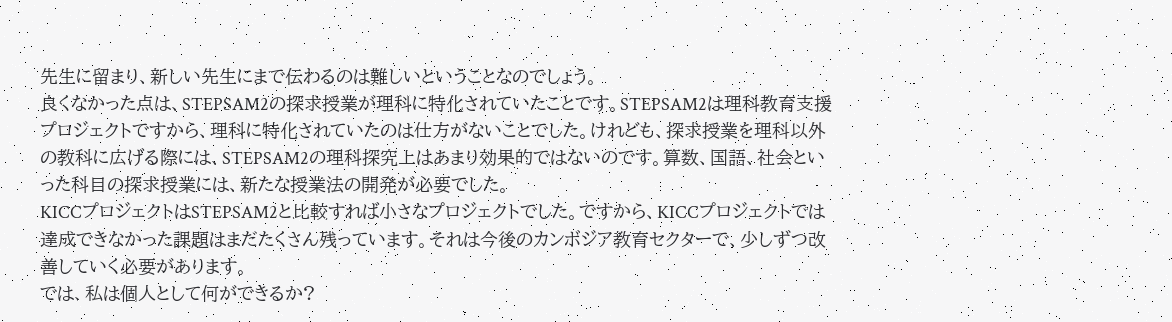先生に留まり、新しい先生にまで伝わるのは難しいということなのでしょう。
良くなかった点は、STEPSAM2の探求授業が理科に特化されていたことです。STEPSAM2は理科教育支援プロジェクトですから、理科に特化されていたのは仕方がないことでした。けれども、探求授業を理科以外の教科に広げる際には、STEPSAM2の理科探究上はあまり効果的ではないのです。算数、国語、社会といった科目の探求授業には、新たな授業法の開発が必要でした。
KICCプロジェクトはSTEPSAM2と比較すれば小さなプロジェクトでした。ですから、KICCプロジェクトでは達成できなかった課題はまだたくさん残っています。それは今後のカンボジア教育セクターで、少しずつ改善していく必要があります。
では、私は個人として何ができるか?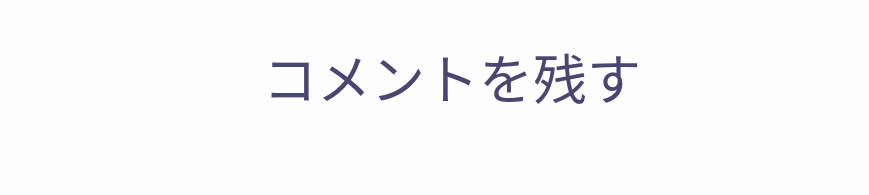コメントを残す